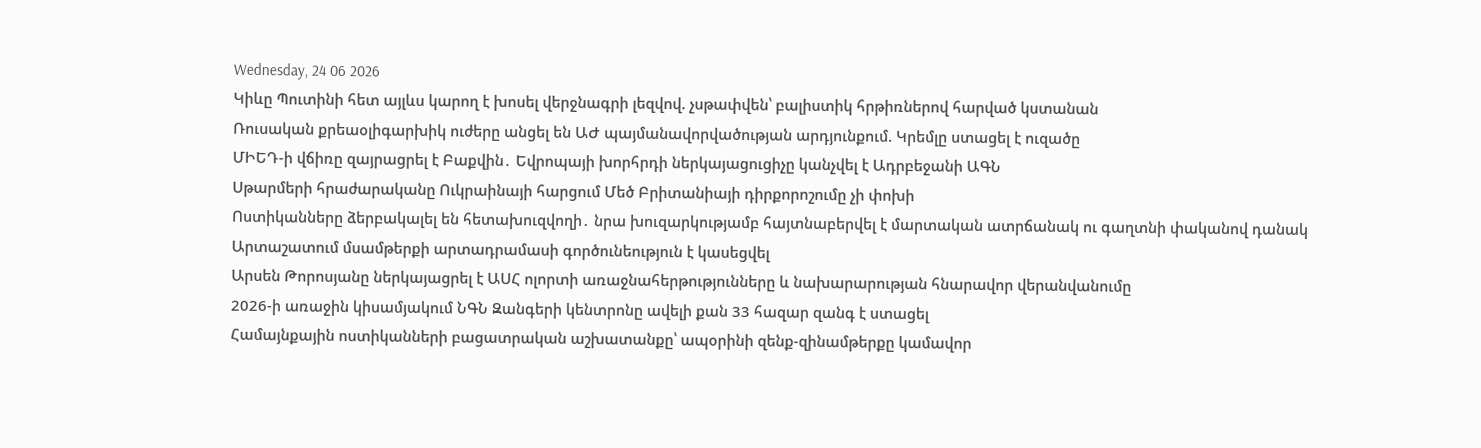Wednesday, 24 06 2026
Կիևը Պուտինի հետ այլևս կարող է խոսել վերջնագրի լեզվով. չսթափվեն՝ բալիստիկ հրթիռներով հարված կստանան
Ռուսական քրեաօլիգարխիկ ուժերը անցել են ԱԺ պայմանավորվածության արդյունքում. Կրեմլը ստացել է ուզածը
ՄԻԵԴ-ի վճիռը զայրացրել է Բաքվին․ Եվրոպայի խորհրդի ներկայացուցիչը կանչվել է Ադրբեջանի ԱԳՆ
Սթարմերի հրաժարականը Ուկրաինայի հարցում Մեծ Բրիտանիայի դիրքորոշումը չի փոխի
Ոստիկանները ձերբակալել են հետախուզվողի․ նրա խուզարկությամբ հայտնաբերվել է մարտական ատրճանակ ու գաղտնի փականով դանակ
Արտաշատում մսամթերքի արտադրամասի գործունեություն է կասեցվել
Արսեն Թորոսյանը ներկայացրել է ԱՍՀ ոլորտի առաջնահերթությունները և նախարարության հնարավոր վերանվանումը
2026-ի առաջին կիսամյակում ՆԳՆ Զանգերի կենտրոնը ավելի քան 33 հազար զանգ է ստացել
Համայնքային ոստիկանների բացատրական աշխատանքը՝ ապօրինի զենք-զինամթերքը կամավոր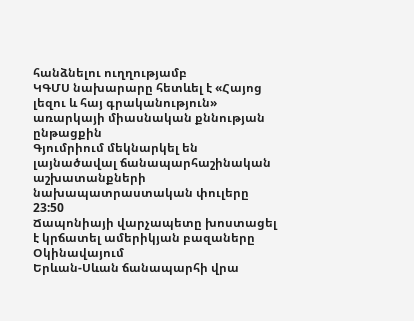հանձնելու ուղղությամբ
ԿԳՄՍ նախարարը հետևել է «Հայոց լեզու և հայ գրականություն» առարկայի միասնական քննության ընթացքին
Գյումրիում մեկնարկել են լայնածավալ ճանապարհաշինական աշխատանքների նախապատրաստական փուլերը
23:50
Ճապոնիայի վարչապետը խոստացել է կրճատել ամերիկյան բազաները Օկինավայում
Երևան-Սևան ճանապարհի վրա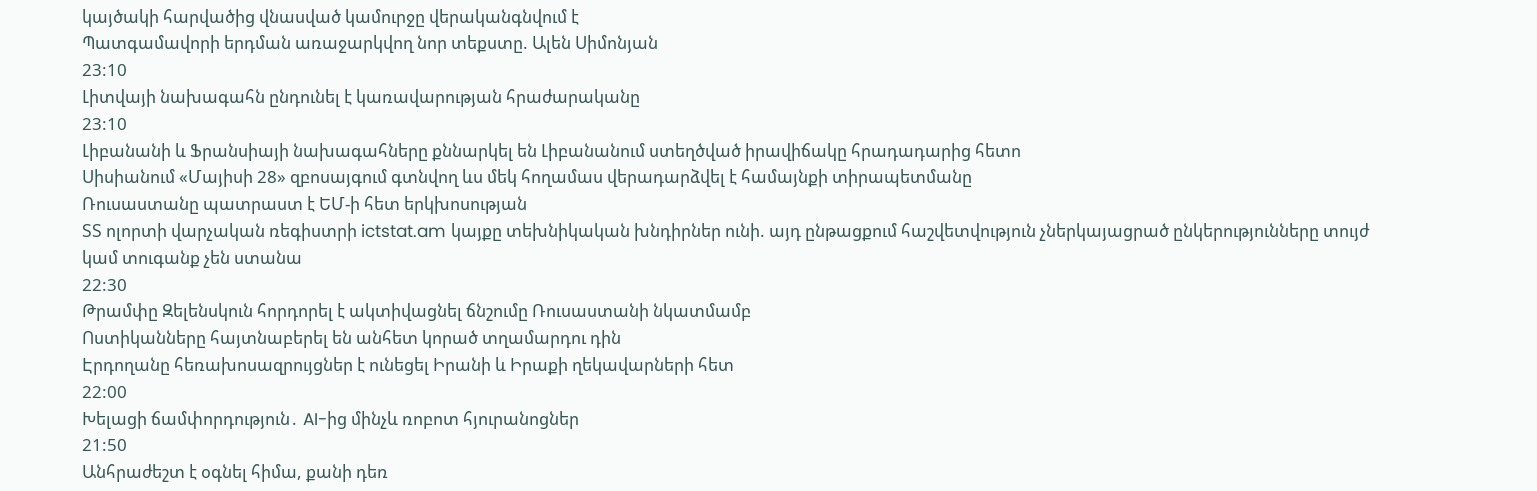կայծակի հարվածից վնասված կամուրջը վերականգնվում է
Պատգամավորի երդման առաջարկվող նոր տեքստը. Ալեն Սիմոնյան
23:10
Լիտվայի նախագահն ընդունել է կառավարության հրաժարականը
23:10
Լիբանանի և Ֆրանսիայի նախագահները քննարկել են Լիբանանում ստեղծված իրավիճակը հրադադարից հետո
Սիսիանում «Մայիսի 28» զբոսայգում գտնվող ևս մեկ հողամաս վերադարձվել է համայնքի տիրապետմանը
Ռուսաստանը պատրաստ է ԵՄ-ի հետ երկխոսության
ՏՏ ոլորտի վարչական ռեգիստրի ictstat.am կայքը տեխնիկական խնդիրներ ունի. այդ ընթացքում հաշվետվություն չներկայացրած ընկերությունները տույժ կամ տուգանք չեն ստանա
22:30
Թրամփը Զելենսկուն հորդորել է ակտիվացնել ճնշումը Ռուսաստանի նկատմամբ
Ոստիկանները հայտնաբերել են անհետ կորած տղամարդու դին
Էրդողանը հեռախոսազրույցներ է ունեցել Իրանի և Իրաքի ղեկավարների հետ
22:00
Խելացի ճամփորդություն․ AI-ից մինչև ռոբոտ հյուրանոցներ
21:50
Անհրաժեշտ է օգնել հիմա, քանի դեռ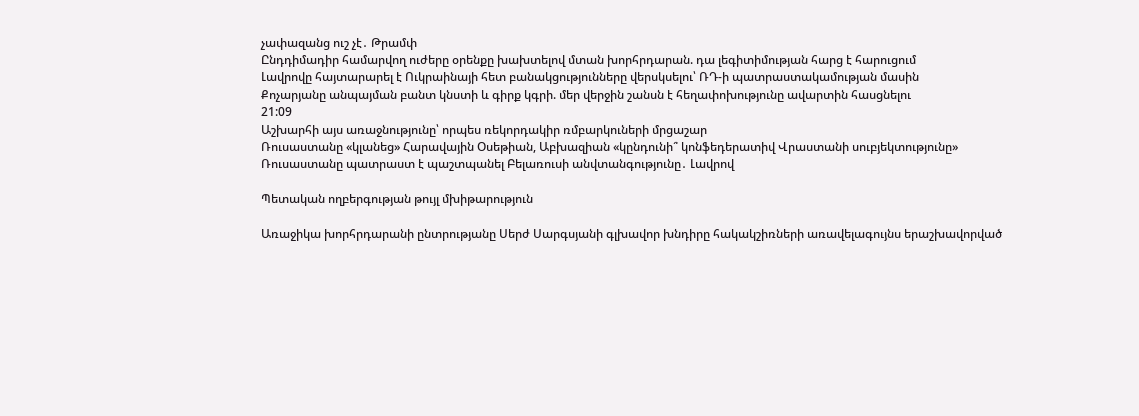չափազանց ուշ չէ․ Թրամփ
Ընդդիմադիր համարվող ուժերը օրենքը խախտելով մտան խորհրդարան. դա լեգիտիմության հարց է հարուցում
Լավրովը հայտարարել է Ուկրաինայի հետ բանակցությունները վերսկսելու՝ ՌԴ-ի պատրաստակամության մասին
Քոչարյանը անպայման բանտ կնստի և գիրք կգրի. մեր վերջին շանսն է հեղափոխությունը ավարտին հասցնելու
21:09
Աշխարհի այս առաջնությունը՝ որպես ռեկորդակիր ռմբարկուների մրցաշար
Ռուսաստանը «կլանեց» Հարավային Օսեթիան, Աբխազիան «կընդունի՞ կոնֆեդերատիվ Վրաստանի սուբյեկտությունը»
Ռուսաստանը պատրաստ է պաշտպանել Բելառուսի անվտանգությունը․ Լավրով

Պետական ողբերգության թույլ մխիթարություն

Առաջիկա խորհրդարանի ընտրությանը Սերժ Սարգսյանի գլխավոր խնդիրը հակակշիռների առավելագույնս երաշխավորված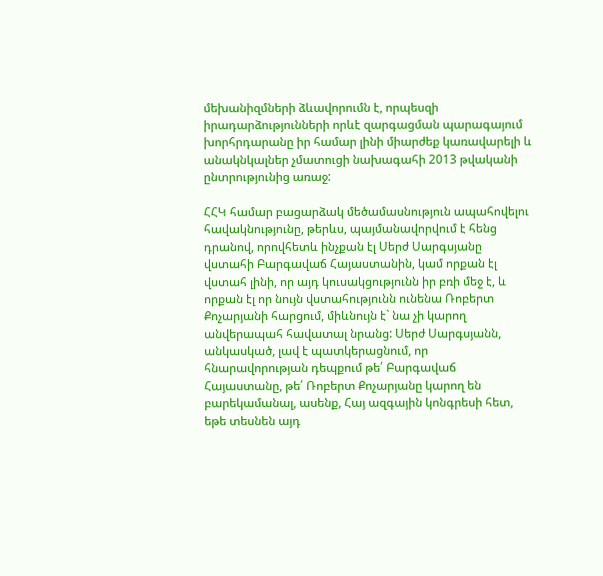մեխանիզմների ձևավորումն է, որպեսզի իրադարձությունների որևէ զարգացման պարագայում խորհրդարանը իր համար լինի միարժեք կառավարելի և անակնկալներ չմատուցի նախագահի 2013 թվականի ընտրությունից առաջ:

ՀՀԿ համար բացարձակ մեծամասնություն ապահովելու հավակնությունը, թերևս, պայմանավորվում է հենց դրանով, որովհետև ինչքան էլ Սերժ Սարգսյանը վստահի Բարգավաճ Հայաստանին, կամ որքան էլ վստահ լինի, որ այդ կուսակցությունն իր բռի մեջ է, և որքան էլ որ նույն վստահությունն ունենա Ռոբերտ Քոչարյանի հարցում, միևնույն է` նա չի կարող անվերապահ հավատալ նրանց: Սերժ Սարգսյանն, անկասկած, լավ է պատկերացնում, որ հնարավորության դեպքում թե՛ Բարգավաճ Հայաստանը, թե՛ Ռոբերտ Քոչարյանը կարող են բարեկամանալ, ասենք, Հայ ազգային կոնգրեսի հետ, եթե տեսնեն այդ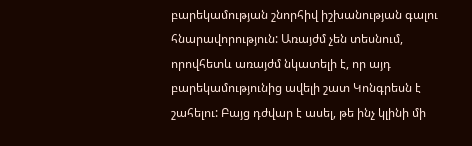բարեկամության շնորհիվ իշխանության գալու հնարավորություն: Առայժմ չեն տեսնում, որովհետև առայժմ նկատելի է, որ այդ բարեկամությունից ավելի շատ Կոնգրեսն է շահելու: Բայց դժվար է ասել, թե ինչ կլինի մի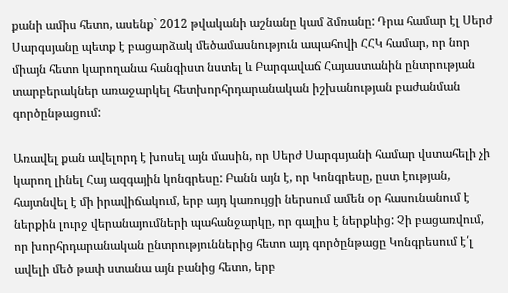քանի ամիս հետո, ասենք` 2012 թվականի աշնանը կամ ձմռանը: Դրա համար էլ Սերժ Սարգսյանը պետք է բացարձակ մեծամասնություն ապահովի ՀՀԿ համար, որ նոր միայն հետո կարողանա հանգիստ նստել և Բարգավաճ Հայաստանին ընտրության տարբերակներ առաջարկել հետխորհրդարանական իշխանության բաժանման գործընթացում:

Առավել քան ավելորդ է խոսել այն մասին, որ Սերժ Սարգսյանի համար վստահելի չի կարող լինել Հայ ազգային կոնգրեսը: Բանն այն է, որ Կոնգրեսը, ըստ էության, հայտնվել է մի իրավիճակում, երբ այդ կառույցի ներսում ամեն օր հասունանում է ներքին լուրջ վերանայումների պահանջարկը, որ գալիս է ներքևից: Չի բացառվում, որ խորհրդարանական ընտրություններից հետո այդ գործընթացը Կոնգրեսում է՛լ ավելի մեծ թափ ստանա այն բանից հետո, երբ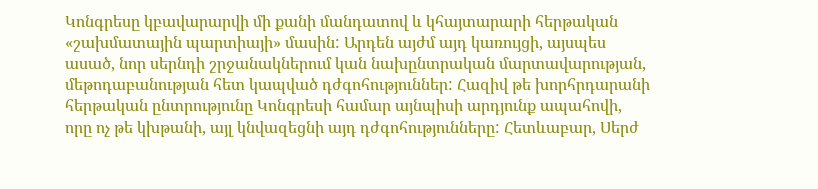Կոնգրեսը կբավարարվի մի քանի մանդատով և կհայտարարի հերթական «շախմատային պարտիայի» մասին: Արդեն այժմ այդ կառույցի, այսպես ասած, նոր սերնդի շրջանակներում կան նախընտրական մարտավարության, մեթոդաբանության հետ կապված դժգոհություններ: Հազիվ թե խորհրդարանի հերթական ընտրությունը Կոնգրեսի համար այնպիսի արդյունք ապահովի, որը ոչ թե կխթանի, այլ կնվազեցնի այդ դժգոհությունները: Հետևաբար, Սերժ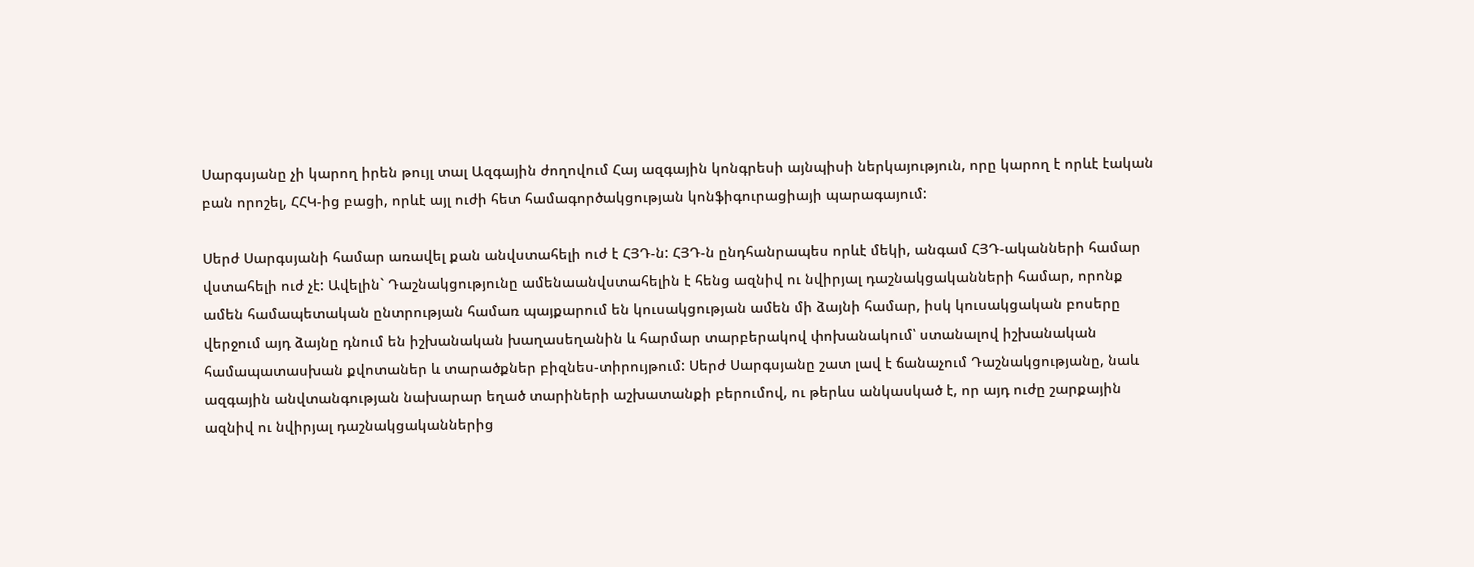Սարգսյանը չի կարող իրեն թույլ տալ Ազգային ժողովում Հայ ազգային կոնգրեսի այնպիսի ներկայություն, որը կարող է որևէ էական բան որոշել, ՀՀԿ-ից բացի, որևէ այլ ուժի հետ համագործակցության կոնֆիգուրացիայի պարագայում:

Սերժ Սարգսյանի համար առավել քան անվստահելի ուժ է ՀՅԴ-ն: ՀՅԴ-ն ընդհանրապես որևէ մեկի, անգամ ՀՅԴ-ականների համար վստահելի ուժ չէ: Ավելին` Դաշնակցությունը ամենաանվստահելին է հենց ազնիվ ու նվիրյալ դաշնակցականների համար, որոնք ամեն համապետական ընտրության համառ պայքարում են կուսակցության ամեն մի ձայնի համար, իսկ կուսակցական բոսերը վերջում այդ ձայնը դնում են իշխանական խաղասեղանին և հարմար տարբերակով փոխանակում՝ ստանալով իշխանական համապատասխան քվոտաներ և տարածքներ բիզնես-տիրույթում: Սերժ Սարգսյանը շատ լավ է ճանաչում Դաշնակցությանը, նաև ազգային անվտանգության նախարար եղած տարիների աշխատանքի բերումով, ու թերևս անկասկած է, որ այդ ուժը շարքային ազնիվ ու նվիրյալ դաշնակցականներից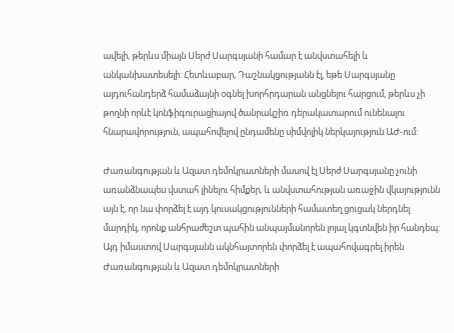ավելի, թերևս միայն Սերժ Սարգսյանի համար է անվստահելի և անկանխատեսելի: Հետևաբար, Դաշնակցությանն էլ, եթե Սարգսյանը այդուհանդերձ համաձայնի օգնել խորհրդարան անցնելու հարցում, թերևս չի թողնի որևէ կոնֆիգուրացիայով ծանրակշիռ դերակատարում ունենալու հնարավորություն, ապահովելով ընդամենը սիմվոլիկ ներկայություն ԱԺ-ում:

Ժառանգության և Ազատ դեմոկրատների մասով էլ Սերժ Սարգսյանը չունի առանձնապես վստահ լինելու հիմքեր, և անվստահության առաջին վկայությունն այն է, որ նա փորձել է այդ կուսակցությունների համատեղ ցուցակ ներդնել մարդիկ, որոնք անհրաժեշտ պահին անպայմանորեն լոյալ կգտնվեն իր հանդեպ: Այդ իմաստով Սարգսյանն ակնհայտորեն փորձել է ապահովագրել իրեն Ժառանգության և Ազատ դեմոկրատների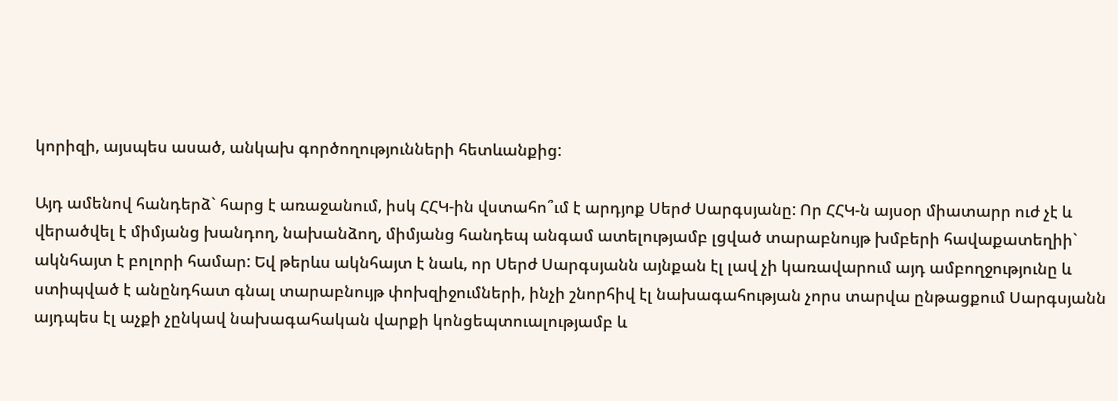կորիզի, այսպես ասած, անկախ գործողությունների հետևանքից:

Այդ ամենով հանդերձ` հարց է առաջանում, իսկ ՀՀԿ-ին վստահո՞ւմ է արդյոք Սերժ Սարգսյանը: Որ ՀՀԿ-ն այսօր միատարր ուժ չէ և վերածվել է միմյանց խանդող, նախանձող, միմյանց հանդեպ անգամ ատելությամբ լցված տարաբնույթ խմբերի հավաքատեղիի` ակնհայտ է բոլորի համար: Եվ թերևս ակնհայտ է նաև, որ Սերժ Սարգսյանն այնքան էլ լավ չի կառավարում այդ ամբողջությունը և ստիպված է անընդհատ գնալ տարաբնույթ փոխզիջումների, ինչի շնորհիվ էլ նախագահության չորս տարվա ընթացքում Սարգսյանն այդպես էլ աչքի չընկավ նախագահական վարքի կոնցեպտուալությամբ և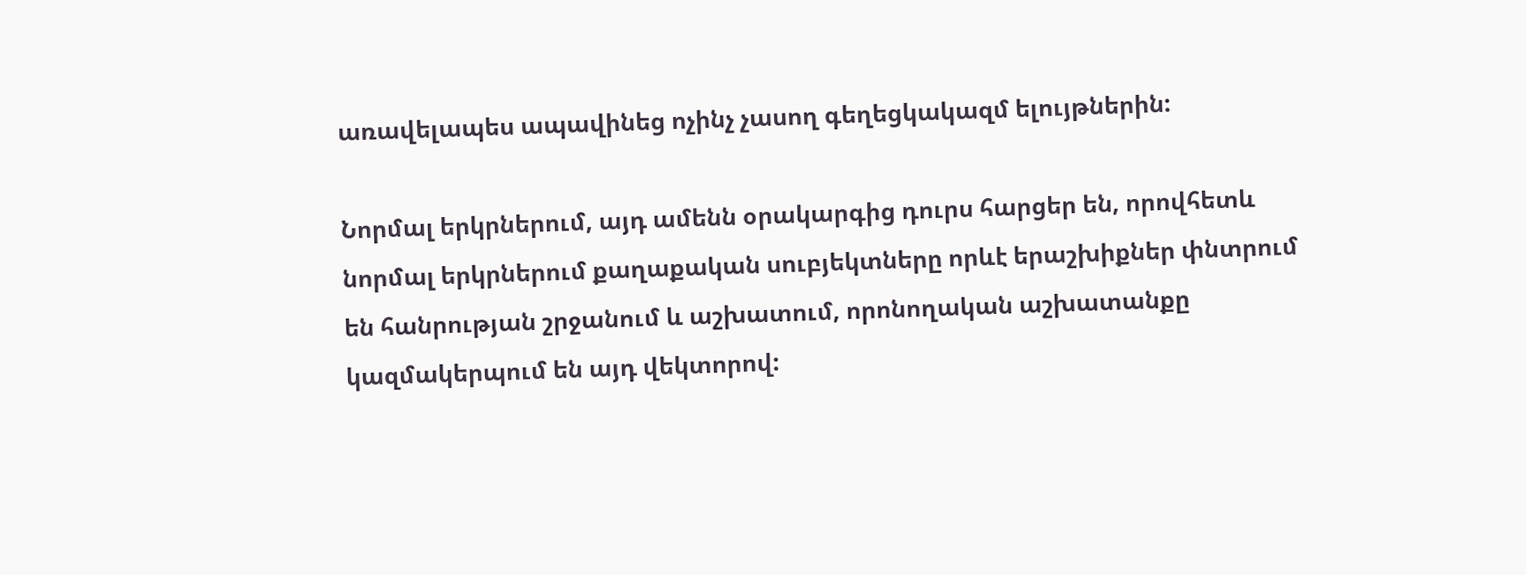առավելապես ապավինեց ոչինչ չասող գեղեցկակազմ ելույթներին:

Նորմալ երկրներում, այդ ամենն օրակարգից դուրս հարցեր են, որովհետև նորմալ երկրներում քաղաքական սուբյեկտները որևէ երաշխիքներ փնտրում են հանրության շրջանում և աշխատում, որոնողական աշխատանքը կազմակերպում են այդ վեկտորով: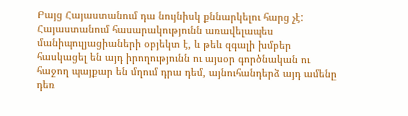Բայց Հայաստանում դա նույնիսկ քննարկելու հարց չէ: Հայաստանում հասարակությունն առավելապես մանիպուլյացիաների օբյեկտ է, և թեև զգալի խմբեր հասկացել են այդ իրողությունն ու այսօր գործնական ու հաջող պայքար են մղում դրա դեմ, այնուհանդերձ այդ ամենը դեռ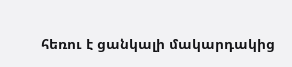հեռու է ցանկալի մակարդակից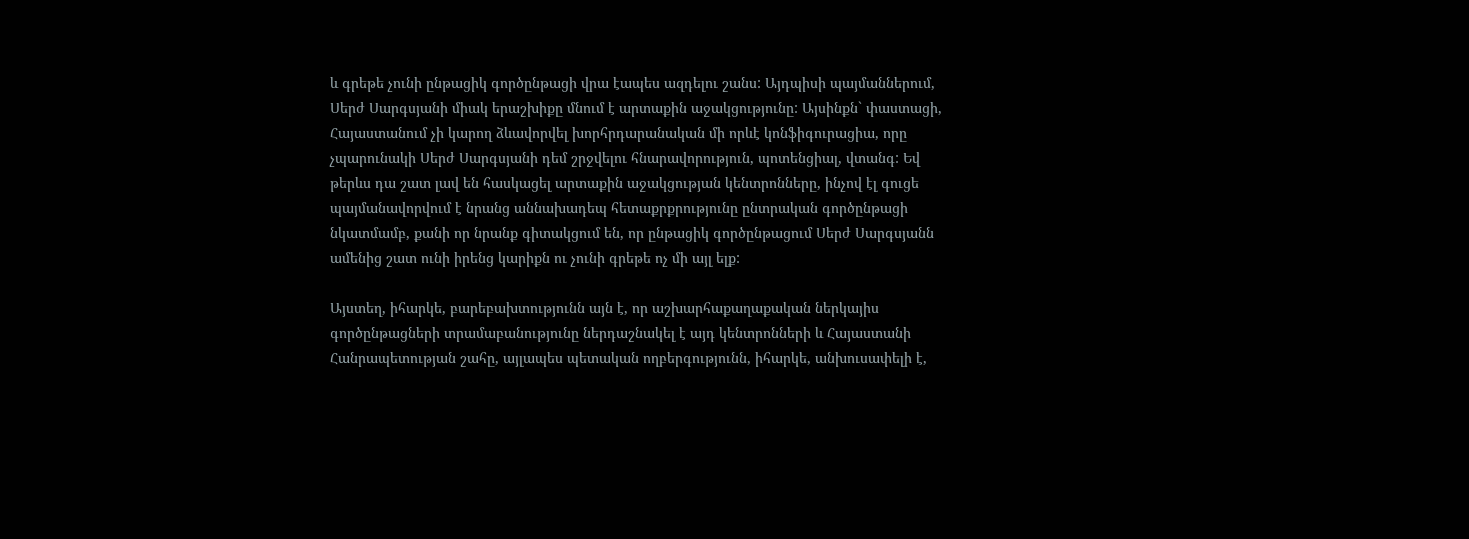և գրեթե չունի ընթացիկ գործընթացի վրա էապես ազդելու շանս: Այդպիսի պայմաններում, Սերժ Սարգսյանի միակ երաշխիքը մնում է արտաքին աջակցությունը: Այսինքն` փաստացի, Հայաստանում չի կարող ձևավորվել խորհրդարանական մի որևէ կոնֆիգուրացիա, որը չպարունակի Սերժ Սարգսյանի դեմ շրջվելու հնարավորություն, պոտենցիալ, վտանգ: Եվ թերևս դա շատ լավ են հասկացել արտաքին աջակցության կենտրոնները, ինչով էլ գուցե պայմանավորվում է նրանց աննախադեպ հետաքրքրությունը ընտրական գործընթացի նկատմամբ, քանի որ նրանք գիտակցում են, որ ընթացիկ գործընթացում Սերժ Սարգսյանն ամենից շատ ունի իրենց կարիքն ու չունի գրեթե ոչ մի այլ ելք:

Այստեղ, իհարկե, բարեբախտությունն այն է, որ աշխարհաքաղաքական ներկայիս գործընթացների տրամաբանությունը ներդաշնակել է այդ կենտրոնների և Հայաստանի Հանրապետության շահը, այլապես պետական ողբերգությունն, իհարկե, անխուսափելի է,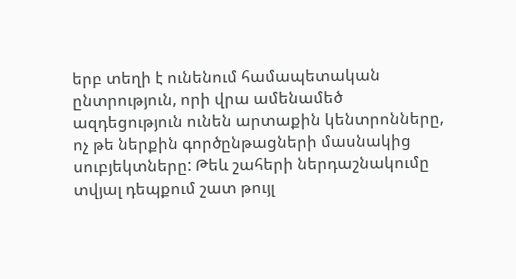երբ տեղի է ունենում համապետական ընտրություն, որի վրա ամենամեծ ազդեցություն ունեն արտաքին կենտրոնները, ոչ թե ներքին գործընթացների մասնակից սուբյեկտները: Թեև շահերի ներդաշնակումը տվյալ դեպքում շատ թույլ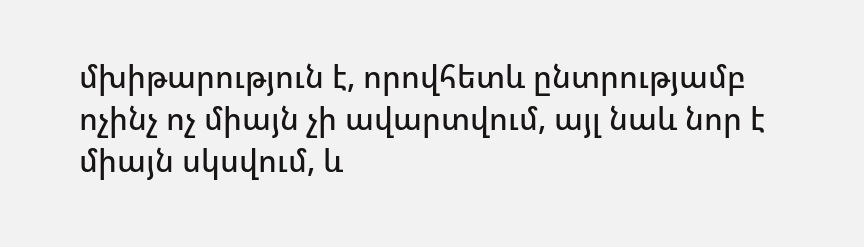մխիթարություն է, որովհետև ընտրությամբ ոչինչ ոչ միայն չի ավարտվում, այլ նաև նոր է միայն սկսվում, և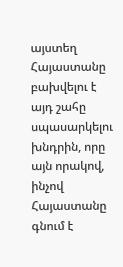այստեղ Հայաստանը բախվելու է այդ շահը սպասարկելու խնդրին, որը այն որակով, ինչով Հայաստանը գնում է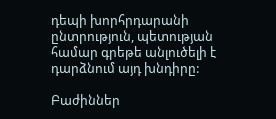դեպի խորհրդարանի ընտրություն, պետության համար գրեթե անլուծելի է դարձնում այդ խնդիրը:

Բաժիններ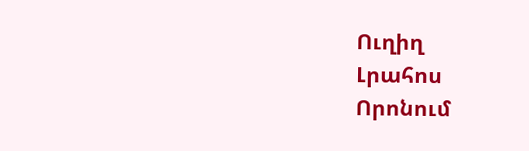Ուղիղ
Լրահոս
Որոնում